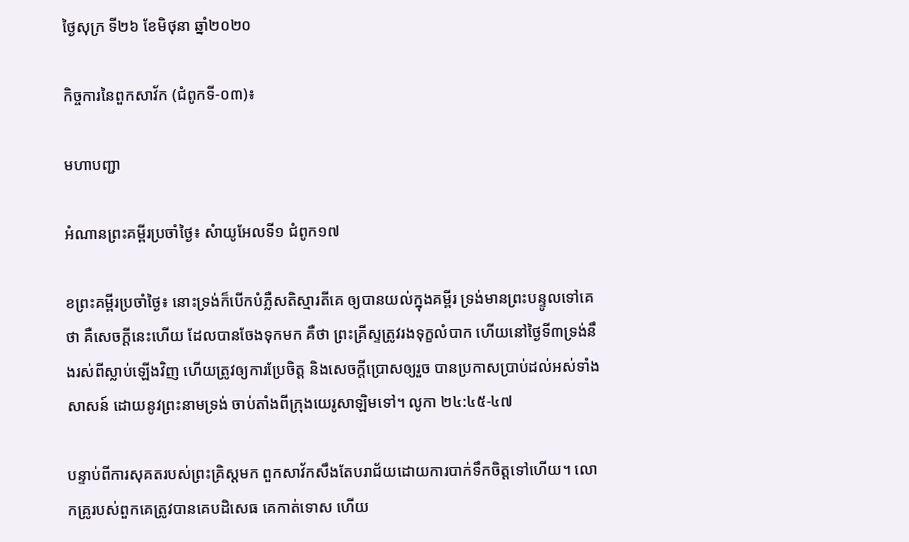ថ្ងៃសុក្រ ទី២៦ ខែមិថុនា ឆ្នាំ២០២០

កិច្ចការនៃពួកសាវ័ក (ជំពូកទី-០៣)៖

មហាបញ្ជា

អំណានព្រះគម្ពីរប្រចាំថ្ងៃ៖ សំាយូអែលទី១ ជំពូក១៧

ខព្រះគម្ពីរប្រចាំថ្ងៃ៖ នោះទ្រង់ក៏បើកបំភ្លឺសតិស្មារតីគេ ឲ្យបានយល់ក្នុងគម្ពីរ ទ្រង់មានព្រះបន្ទូលទៅគេថា គឺសេចក្តីនេះហើយ ដែលបានចែងទុកមក គឺថា ព្រះគ្រីស្ទត្រូវរងទុក្ខលំបាក ហើយនៅថ្ងៃទី៣ទ្រង់នឹងរស់ពីស្លាប់ឡើងវិញ ហើយត្រូវឲ្យការប្រែចិត្ត និងសេចក្តីប្រោសឲ្យរួច បានប្រកាសប្រាប់ដល់អស់ទាំងសាសន៍ ដោយនូវព្រះនាមទ្រង់ ចាប់តាំងពីក្រុងយេរូសាឡិមទៅ។ លូកា ២៤:៤៥-៤៧

បន្ទាប់ពីការសុគតរបស់ព្រះគ្រិស្តមក ពួកសាវ័កសឹងតែបរាជ័យដោយការបាក់ទឹកចិត្តទៅហើយ។ លោកគ្រូរបស់ពួកគេត្រូវបានគេបដិសេធ គេកាត់ទោស ហើយ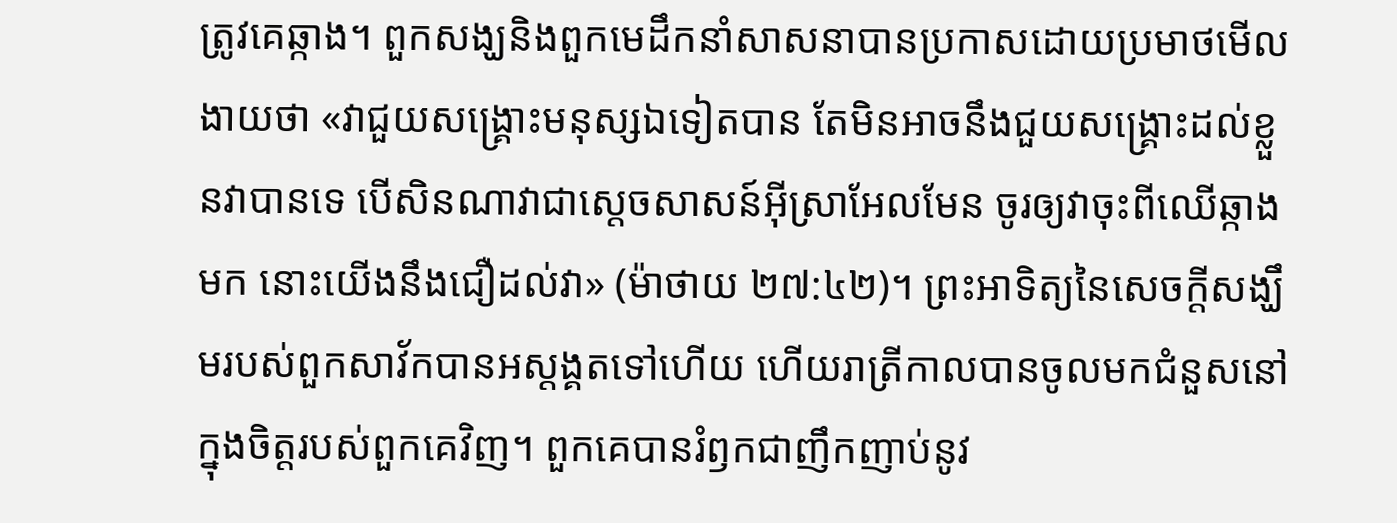ត្រូវគេឆ្កាង។ ពួកសង្ឃនិងពួកមេដឹកនាំសាសនាបានប្រកាសដោយប្រមាថមើលងាយថា «វាជួយសង្គ្រោះមនុស្សឯទៀតបាន តែមិនអាចនឹងជួយសង្គ្រោះដល់ខ្លួនវាបានទេ បើសិនណាវាជាស្តេចសាសន៍អ៊ីស្រាអែលមែន ចូរឲ្យវាចុះពីឈើឆ្កាងមក នោះយើងនឹងជឿដល់វា» (ម៉ាថាយ ២៧:៤២)។ ព្រះអាទិត្យនៃសេចក្តីសង្ឃឹមរបស់ពួកសាវ័កបានអស្តង្គតទៅហើយ ហើយរាត្រីកាលបានចូលមកជំនួសនៅក្នុងចិត្តរបស់ពួកគេវិញ។ ពួកគេបានរំឭកជាញឹកញាប់នូវ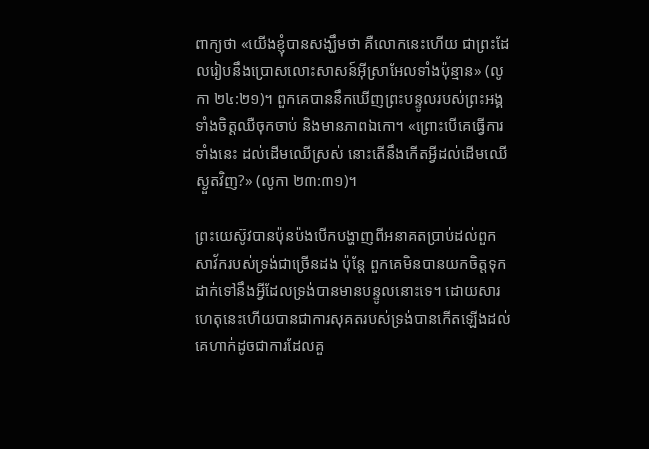ពាក្យថា «យើងខ្ញុំបានសង្ឃឹមថា គឺលោកនេះហើយ ជាព្រះដែលរៀបនឹងប្រោសលោះសាសន៍អ៊ីស្រាអែលទាំងប៉ុន្មាន» (លូកា ២៤:២១)។ ពួកគេបាននឹកឃើញព្រះបន្ទូលរបស់ព្រះអង្គ ទាំងចិត្តឈឺចុកចាប់ និងមានភាពឯកោ។ «ព្រោះបើគេធ្វើការទាំងនេះ ដល់ដើមឈើស្រស់ នោះតើនឹងកើតអ្វីដល់ដើមឈើស្ងួតវិញ?» (លូកា ២៣:៣១)។

ព្រះយេស៊ូវបានប៉ុនប៉ងបើកបង្ហាញពីអនាគតប្រាប់ដល់ពួកសាវ័ករបស់ទ្រង់ជាច្រើនដង ប៉ុន្តែ ពួកគេមិនបានយកចិត្តទុកដាក់ទៅនឹងអ្វីដែលទ្រង់បានមានបន្ទូលនោះទេ។ ដោយសារហេតុនេះហើយបានជាការសុគតរបស់ទ្រង់បានកើតឡើងដល់គេហាក់ដូចជាការដែលគួ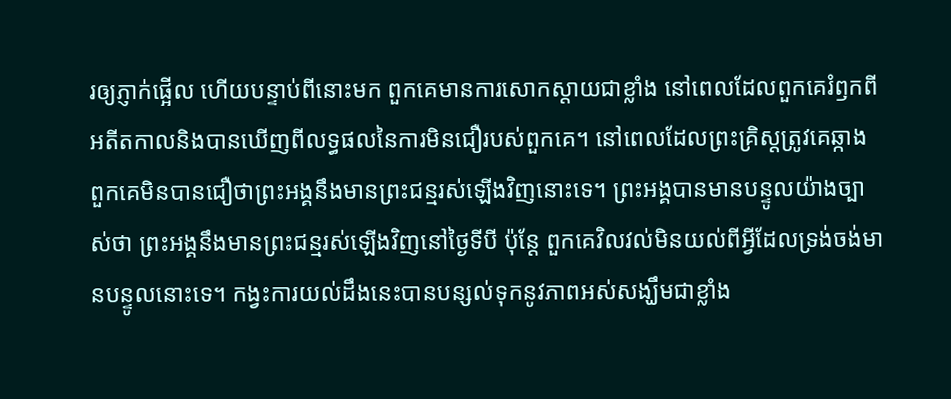រឲ្យភ្ញាក់ផ្អើល ហើយបន្ទាប់ពីនោះមក ពួកគេមានការសោកស្តាយជាខ្លាំង នៅពេលដែលពួកគេរំឭកពីអតីតកាលនិងបានឃើញពីលទ្ធផលនៃការមិនជឿរបស់ពួកគេ។ នៅពេលដែលព្រះគ្រិស្តត្រូវគេឆ្កាង ពួកគេមិនបានជឿថាព្រះអង្គនឹងមានព្រះជន្មរស់ឡើងវិញនោះទេ។ ព្រះអង្គបានមានបន្ទូលយ៉ាងច្បាស់ថា ព្រះអង្គនឹងមានព្រះជន្មរស់ឡើងវិញនៅថ្ងៃទីបី ប៉ុន្តែ ពួកគេវិលវល់មិនយល់ពីអ្វីដែលទ្រង់ចង់មានបន្ទូលនោះទេ។ កង្វះការយល់ដឹងនេះបានបន្សល់ទុកនូវភាពអស់សង្ឃឹមជាខ្លាំង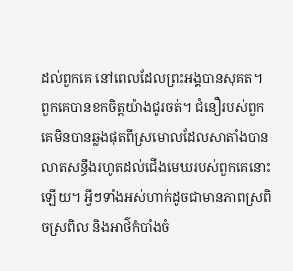ដល់ពួកគេ នៅពេលដែលព្រះអង្គបានសុគត។ ពួកគេបានខកចិត្តយ៉ាងជូរចត់។ ជំនឿរបស់ពួកគេមិនបានឆ្លងផុតពីស្រមោលដែលសាតាំងបានលាតសន្ធឹងរហូតដល់ជើងមេឃរបស់ពួកគេនោះឡើយ។ អ្វីៗទាំងអស់ហាក់ដូចជាមានភាពស្រពិចស្រពិល និងអាថ៌កំបាំងចំ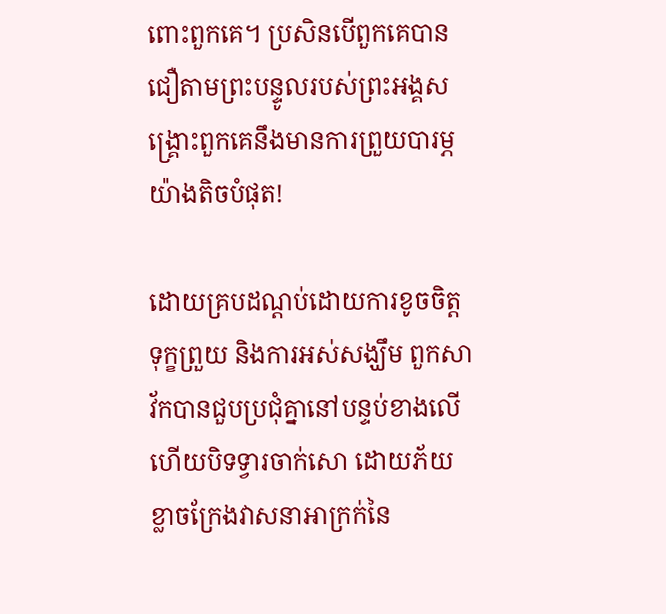ពោះពួកគេ។ ប្រសិនបើពួកគេបានជឿតាមព្រះបន្ទូលរបស់ព្រះអង្គសង្រ្គោះពួកគេនឹងមានការព្រួយបារម្ភយ៉ាងតិចបំផុត!

ដោយគ្របដណ្តប់ដោយការខូចចិត្ត ទុក្ខព្រួយ និងការអស់សង្ឃឹម ពួកសាវ័កបានជួបប្រជុំគ្នានៅបន្ទប់ខាងលើ ហើយបិទទ្វារចាក់សោ ដោយភ័យខ្លាចក្រែងវាសនាអាក្រក់នៃ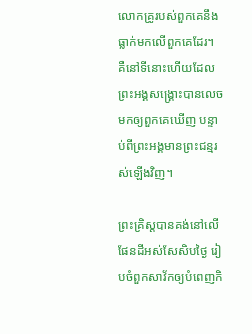លោកគ្រូរបស់ពួកគេនឹងធ្លាក់មកលើពួកគេដែរ។ គឺនៅទីនោះហើយដែលព្រះអង្គសង្រ្គោះបានលេចមកឲ្យពួកគេឃើញ បន្ទាប់ពីព្រះអង្គមានព្រះជន្មរស់ឡើងវិញ។

ព្រះគ្រិស្តបានគង់នៅលើផែនដីអស់សែសិបថ្ងៃ រៀបចំពួកសាវ័កឲ្យបំពេញកិ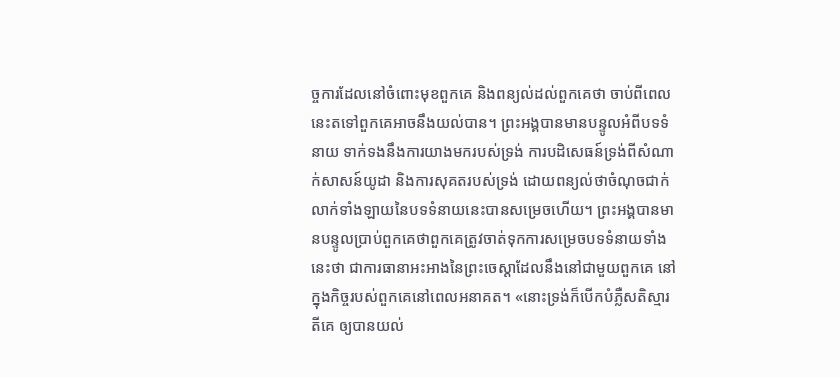ច្ចការដែលនៅចំពោះមុខពួកគេ និងពន្យល់ដល់ពួកគេថា ចាប់ពីពេលនេះតទៅពួកគេអាចនឹងយល់បាន។ ព្រះអង្គបានមានបន្ទូលអំពីបទទំនាយ ទាក់ទងនឹងការយាងមករបស់ទ្រង់ ការបដិសេធន៍ទ្រង់ពីសំណាក់សាសន៍យូដា និងការសុគតរបស់ទ្រង់ ដោយពន្យល់ថាចំណុចជាក់លាក់ទាំងឡាយនៃបទទំនាយនេះបានសម្រេចហើយ។ ព្រះអង្គបានមានបន្ទូលប្រាប់ពួកគេថាពួកគេត្រូវចាត់ទុកការសម្រេចបទទំនាយទាំងនេះថា ជាការធានាអះអាងនៃព្រះចេស្តាដែលនឹងនៅជាមួយពួកគេ នៅក្នុងកិច្ចរបស់ពួកគេនៅពេលអនាគត។ «នោះទ្រង់ក៏បើកបំភ្លឺសតិស្មារតីគេ ឲ្យបានយល់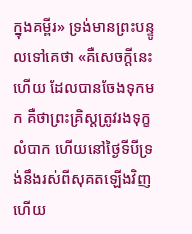ក្នុងគម្ពីរ» ទ្រង់មានព្រះបន្ទូលទៅគេថា «គឺសេចក្តីនេះហើយ ដែលបានចែងទុកមក គឺថាព្រះគ្រិស្តត្រូវរងទុក្ខលំបាក ហើយនៅថ្ងៃទីបីទ្រង់នឹងរស់ពីសុគតឡើងវិញ ហើយ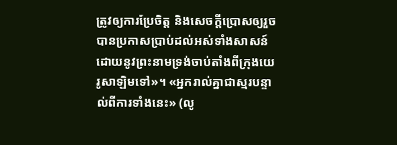ត្រូវឲ្យការប្រែចិត្ត និងសេចក្តីប្រោសឲ្យរួចបានប្រកាសប្រាប់ដល់អស់ទាំងសាសន៍ ដោយនូវព្រះនាមទ្រង់ចាប់តាំងពីក្រុងយេរូសាឡិមទៅ»។ «អ្នករាល់គ្នាជាស្មរបន្ទាល់ពីការទាំងនេះ» (លូ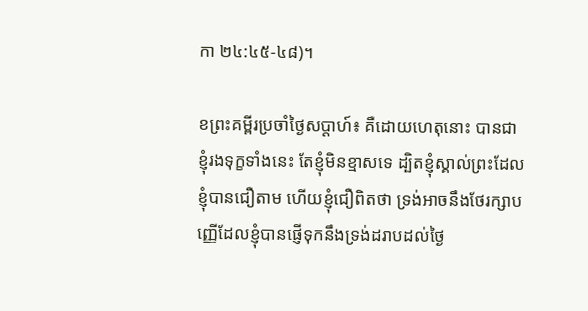កា ២៤:៤៥-៤៨)។

ខព្រះគម្ពីរប្រចាំថ្ងៃសប្តាហ៍៖ គឺដោយហេតុនោះ បានជាខ្ញុំរងទុក្ខទាំងនេះ តែខ្ញុំមិនខ្មាសទេ ដ្បិតខ្ញុំស្គាល់ព្រះដែលខ្ញុំបានជឿតាម ហើយខ្ញុំជឿពិតថា ទ្រង់អាចនឹងថែរក្សាបញ្ញើដែលខ្ញុំបានផ្ញើទុកនឹងទ្រង់ដរាបដល់ថ្ងៃ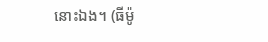នោះឯង។ (ធីម៉ូ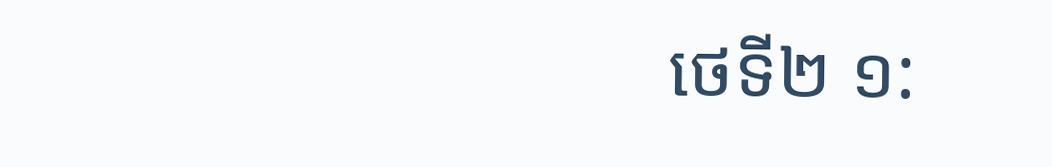ថេទី២ ១: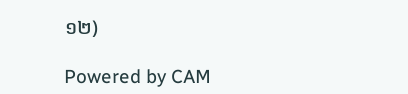១២)

Powered by CAM